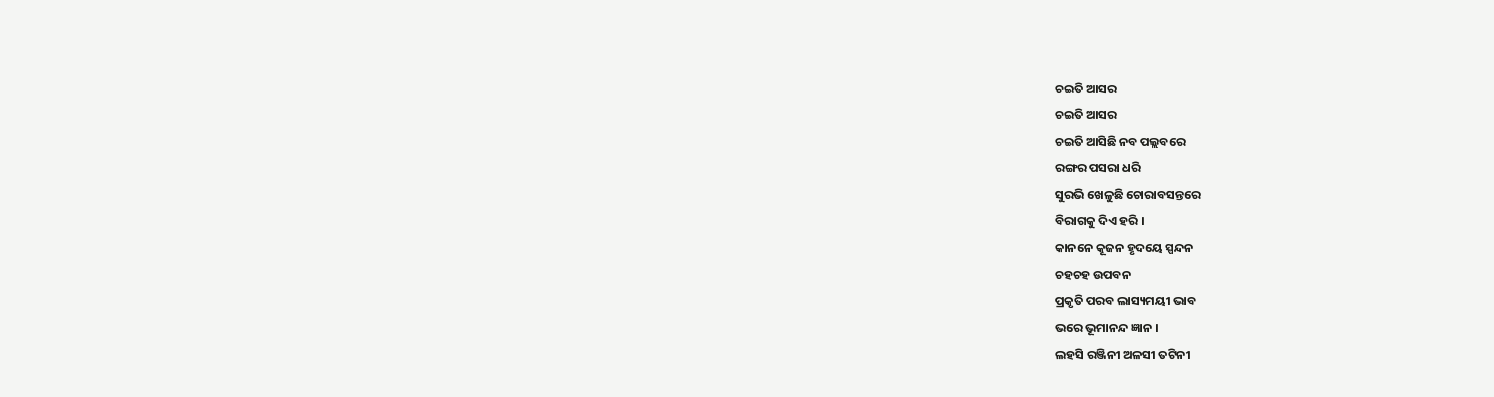ଚଇତି ଆସର
ଚଇତି ଆସର
ଚଇତି ଆସିଛି ନବ ପଲ୍ଲବରେ
ରଙ୍ଗର ପସରା ଧରି
ସୁରଭି ଖେଳୁଛି ଚୋରାବସନ୍ତରେ
ବିରାଗକୁ ଦିଏ ହରି ।
କାନନେ କୂଜନ ହୃଦୟେ ସ୍ପନ୍ଦନ
ଚହଚହ ଉପବନ
ପ୍ରକୃତି ପରବ ଲାସ୍ୟମୟୀ ଭାବ
ଭରେ ଭୂମାନନ୍ଦ ଜ୍ଞାନ ।
ଲହସି ରଞ୍ଜିନୀ ଅଳସୀ ତଟିନୀ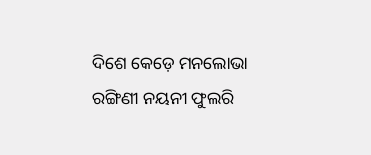ଦିଶେ କେଡ଼େ ମନଲୋଭା
ରଙ୍ଗିଣୀ ନୟନୀ ଫୁଲରି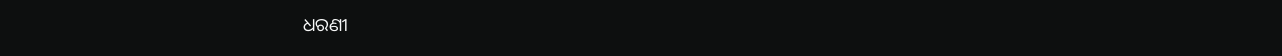ଧରଣୀ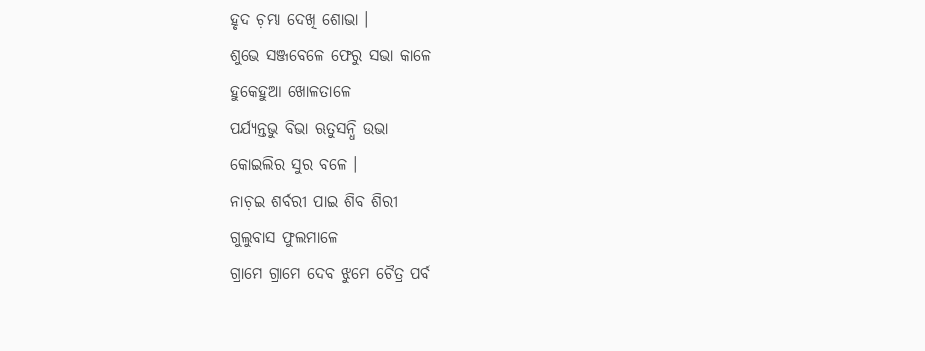ହୃଦ ଚ଼ମ୍ଭା ଦେଖି ଶୋଭା ।
ଶୁଭେ ସଞ୍ଜବେଳେ ଫେରୁ ସଭା କାଳେ
ହୁକେହୁଆ ଖୋଳତାଳେ
ପର୍ଯ୍ୟନ୍ତଭୁ ବିଭା ଋତୁସନ୍ଧି ଉଭା
କୋଇଲିର ସୁର ବଳେ ।
ନାଚ଼ଇ ଶର୍ବରୀ ପାଇ ଶିବ ଶିରୀ
ଗୁଲୁବାସ ଫୁଲମାଳେ
ଗ୍ରାମେ ଗ୍ରାମେ ଦେବ ଝୁମେ ଚୈତ୍ର ପର୍ବ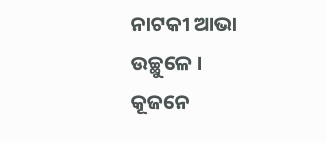ନାଟକୀ ଆଭା ଉଚ୍ଛୁଳେ ।
କୂଜନେ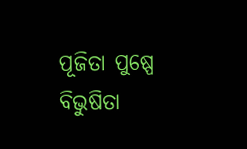ପୂଜିତା ପୁଷ୍ପେ ବିଭୁଷିତା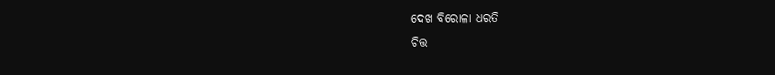ଦେଖ ବିରୋଳା ଧରତି
ଚିତ୍ତ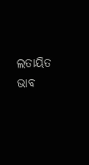ଲତାୟିତ ଭାବ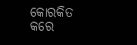କୋରକିତ
କରେ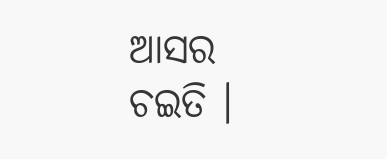ଆସର ଚଇତି ।